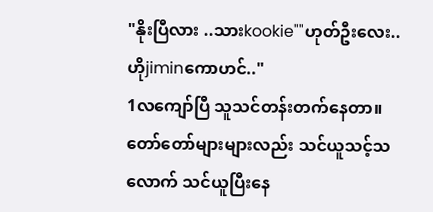"နိုးပြီလား ..သားkookie""ဟုတ်ဦးလေး..ဟိုjiminကောဟင်.."
1လကျော်ပြီ သူသင်တန်းတက်နေတာ။
တော်တော်များများလည်း သင်ယူသင့်သလောက် သင်ယူပြီးနေ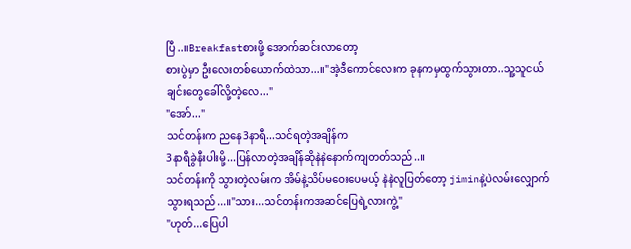ပြီ..။Breakfastစားဖို့ အောက်ဆင်းလာတော့
စားပွဲမှာ ဦးလေးတစ်ယောက်ထဲသာ...။"အဲ့ဒီကောင်လေးက ခုနကမှထွက်သွားတာ..သူ့သူငယ်ချင်းတွေခေါ်လို့တဲ့လေ..."
"အော်..."
သင်တန်းက ညနေ3နာရီ...သင်ရတဲ့အချိန်က
3နာရီခွဲနီးပါးမို့...ပြန်လာတဲ့အချိန်ဆိုနဲနဲနောက်ကျတတ်သည်..။
သင်တန်းကို သွားတဲ့လမ်းက အိမ်နဲ့သိပ်မဝေးပေမယ့် နဲနဲလူပြတ်တော့ jiminနဲ့ပဲလမ်းလျှောက်သွားရသည်...။"သား...သင်တန်းကအဆင်ပြေရဲ့လားကွဲ့"
"ဟုတ်...ပြေပါ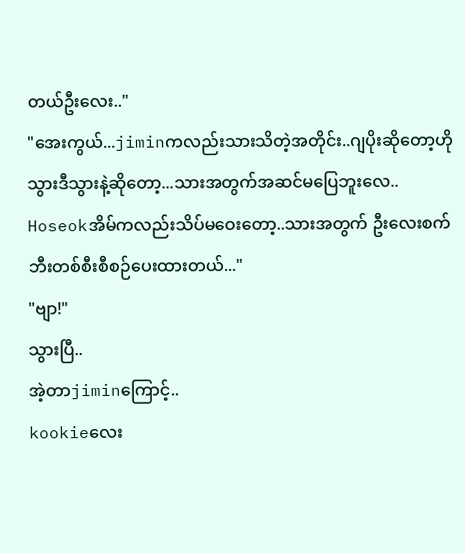တယ်ဦးလေး.."
"အေးကွယ်...jiminကလည်းသားသိတဲ့အတိုင်း..ဂျပိုးဆိုတော့ဟိုသွားဒီသွားနဲ့ဆိုတော့...သားအတွက်အဆင်မပြေဘူးလေ..
Hoseokအိမ်ကလည်းသိပ်မဝေးတော့..သားအတွက် ဦးလေးစက်ဘီးတစ်စီးစီစဉ်ပေးထားတယ်..."
"ဗျာ!"
သွားပြီ..
အဲ့တာjiminကြောင့်..
kookieလေး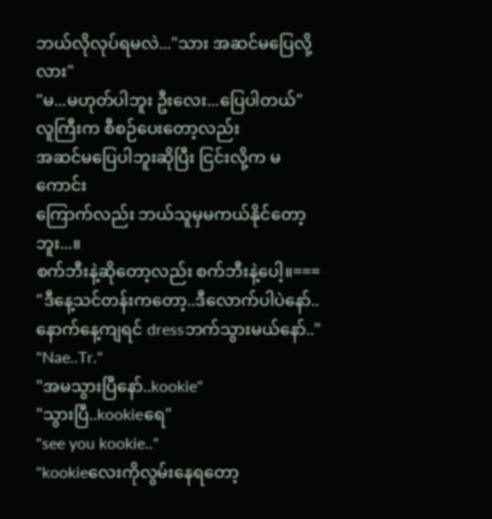ဘယ်လိုလုပ်ရမလဲ..."သား အဆင်မပြေလို့လား"
"မ...မဟုတ်ပါဘူး ဦးလေး...ပြေပါတယ်"
လူကြီးက စီစဉ်ပေးတော့လည်း
အဆင်မပြေပါဘူးဆိုပြီး ငြင်းလို့က မကောင်း
ကြောက်လည်း ဘယ်သူမှမကယ်နိုင်တော့ဘူး...။
စက်ဘီးနဲ့ဆိုတော့လည်း စက်ဘီးနဲ့ပေါ့။===
"ဒီနေ့သင်တန်းကတော့..ဒီလောက်ပါပဲနော်..
နောက်နေ့ကျရင် dressဘက်သွားမယ်နော်.."
"Nae..Tr."
"အမသွားပြီနော်..kookie"
"သွားပြီ..kookieရေ"
"see you kookie.."
"kookieလေးကိုလွမ်းနေရတော့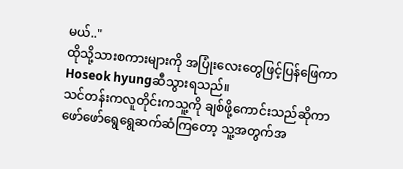မယ်.."
ထိုသို့သားစကားများကို အပြုံးလေးတွေဖြင့်ပြန်ဖြေကာ Hoseok hyungဆီသွားရသည်။
သင်တန်းကလူတိုင်းကသူ့ကို ချစ်ဖို့ကောင်းသည်ဆိုကာ ဖော်ဖော်ရွေရွေဆက်ဆံကြတော့ သူ့အတွက်အ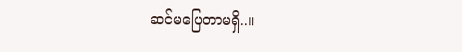ဆင်မပြေတာမရှိ..။